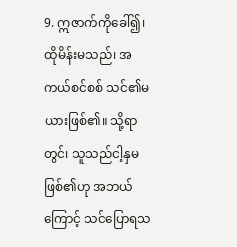9. ဣဇာက်ကိုခေါ်၍၊ ထိုမိန်းမသည်၊ အကယ်စင်စစ် သင်၏မယားဖြစ်၏။ သို့ရာတွင်၊ သူသည်ငါ့နှမဖြစ်၏ဟု အဘယ်ကြောင့် သင်ပြောရသ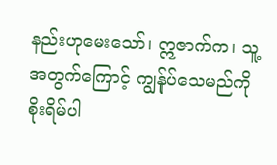နည်းဟုမေးသော်၊ ဣဇာက်က၊ သူ့အတွက်ကြောင့် ကျွန်ုပ်သေမည်ကိုစိုးရိမ်ပါ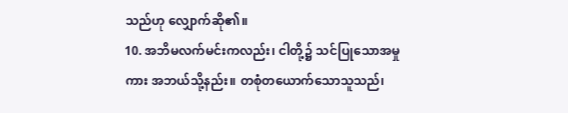သည်ဟု လျှောက်ဆို၏။
10. အဘိမလက်မင်းကလည်း၊ ငါတို့၌ သင်ပြုသောအမှုကား အဘယ်သို့နည်း။ တစုံတယောက်သောသူသည်၊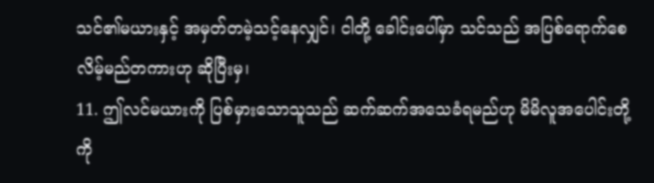သင်၏မယားနှင့် အမှတ်တမဲ့သင့်နေလျှင်၊ ငါတို့ ခေါင်းပေါ်မှာ သင်သည် အပြစ်ရောက်စေလိမ့်မည်တကားဟု ဆိုပြီးမှ၊
11. ဤလင်မယားကို ပြစ်မှားသောသူသည် ဆက်ဆက်အသေခံရမည်ဟု မိမိလူအပေါင်းတို့ကို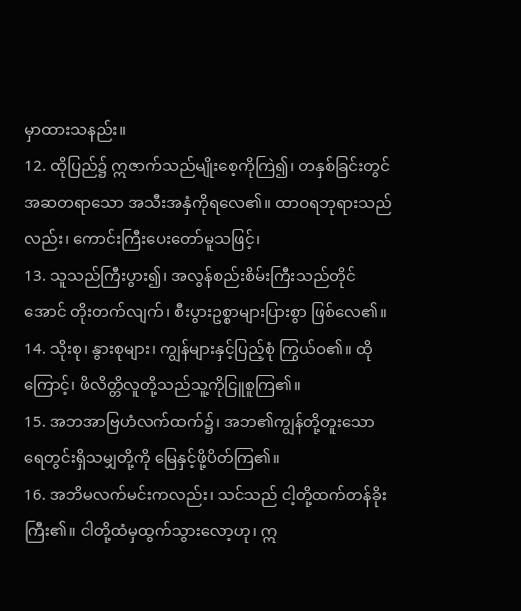မှာထားသနည်း။
12. ထိုပြည်၌ ဣဇာက်သည်မျိုးစေ့ကိုကြဲ၍၊ တနှစ်ခြင်းတွင် အဆတရာသော အသီးအနှံကိုရလေ၏။ ထာဝရဘုရားသည်လည်း၊ ကောင်းကြီးပေးတော်မူသဖြင့်၊
13. သူသည်ကြီးပွား၍၊ အလွန်စည်းစိမ်းကြီးသည်တိုင်အောင် တိုးတက်လျက်၊ စီးပွားဥစ္စာများပြားစွာ ဖြစ်လေ၏။
14. သိုးစု၊ နွားစုများ၊ ကျွန်များနှင့်ပြည့်စုံ ကြွယ်ဝ၏။ ထိုကြောင့်၊ ဖိလိတ္တိလူတို့သည်သူ့ကိုငြူစူကြ၏။
15. အဘအာဗြဟံလက်ထက်၌၊ အဘ၏ကျွန်တို့တူးသော ရေတွင်းရှိသမျှတို့ကို မြေနှင့်ဖို့ပိတ်ကြ၏။
16. အဘိမလက်မင်းကလည်း၊ သင်သည် ငါ့တို့ထက်တန်ခိုးကြီး၏။ ငါတို့ထံမှထွက်သွားလော့ဟု၊ ဣ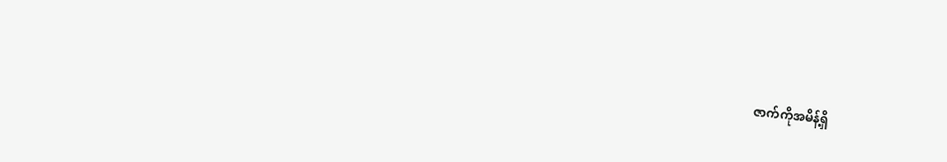ဇာက်ကိုအမိန့်ရှိ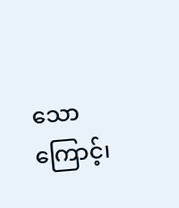သောကြောင့်၊